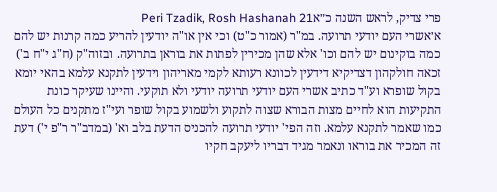פרי צדיק, לראש השנה כ״אPeri Tzadik, Rosh Hashanah 21
א׳אשרי העם יודעי תרועה. במ"ר (אמור כ"ט) וכי אין או"ה יודעין להריע כמה קרנות יש להם כמה בוקינום יש להם וכו' אלא שהן מכירין לפתות את בוראן בתרועה. ובזוה"ק (ח"ג י"ח ב') זכאה חולקהון דצדיקיא דידעין לכוונא רעותא לקמי מאריהון וידעין לתקנא עלמא בהאי יומא בקול שופרא וע"ד כתיב אשרי העם יודעי תרועה יודעי ולא תוקעי. והיינו שעיקר כונת התקיעות הוא לחיים מצות הבורא שצוה לתקוע ולשמוע בקול שופר ועי"ז מתקנים כל העולם כמו שאמר לתקנא עלמא. וזה הפי' יודעי תרועה להכניס הדעת בלב וא' (במדב"ר ר"פ י') דעת זה המכיר את בוראו ונאמר מגיד דבריו ליעקב חקיו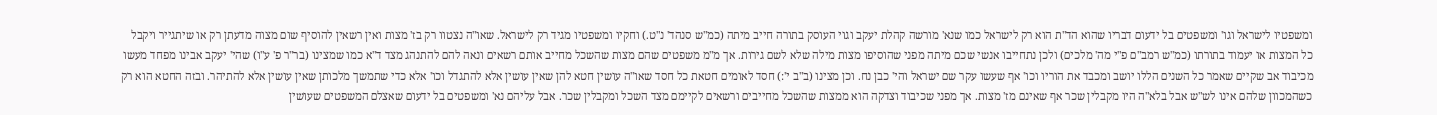ומשפטיו לישראל וגו' ומשפטים בל ידעום דבריו שהוא הד"ת הוא רק לישראל כמו שנא' מורשה קהלת יעקב וגוי העוסק בתורה חייב מיתה (כמ"ש סנהד' נ"ט.) וחקיו ומשפטיו מגיד רק לישראל. שאו"ה נצטוו רק בז' מצות ואין רשאין להוסיף שום מצוה מדעתן רק או שיתגייר ויקבל כל המצות או יעמוד בתורתו (כמ"ש רמב"ם פ"י מה' מלכים) ולכן נתחייבו אנשי שכם מיתה מפני שהוסיפו מצות מילה שלא לשם גירות. אך מ"מ משפטים שהם מצות שהשכל מחייב אותם רשאים ונאה להם להתנהג מצד ד"א כמו שמצינו (בר"ר פ' ע"ו) שהי' יעקב אבינו מפחד מעשו מכיבוד אב שקיים שאמר כל השנים הללו יושב ומכבד את הוריו וכו' אף שעשו עקר שם ישראל והי' כבן נח. וכן מצינו (ב"ב י':) חסד לאומים חטאת כל חסד שאו"ה עושין חטא להן שאין עושין אלא להתגדל וכו' אלא כדי שתמשך מלכותן שאין עושין אלא להתיהר. ובזה החטא הוא רק כשהמכוון שלהם אינו לש"ש אבל בלא"ה היו מקבלין שכר אף שאינם מז' מצות. אך מפני שכיבוד וצדקה הוא ממצות שהשכל מחייבים ורשאים לקיימם מצד השכל ומקבלין שכר. אבל עליהם נא' ומשפטים בל ידעום שאצלם המשפטים שעושין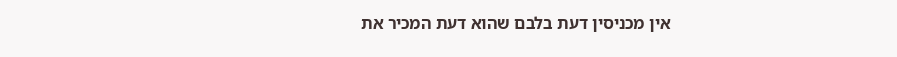אין מכניסין דעת בלבם שהוא דעת המכיר את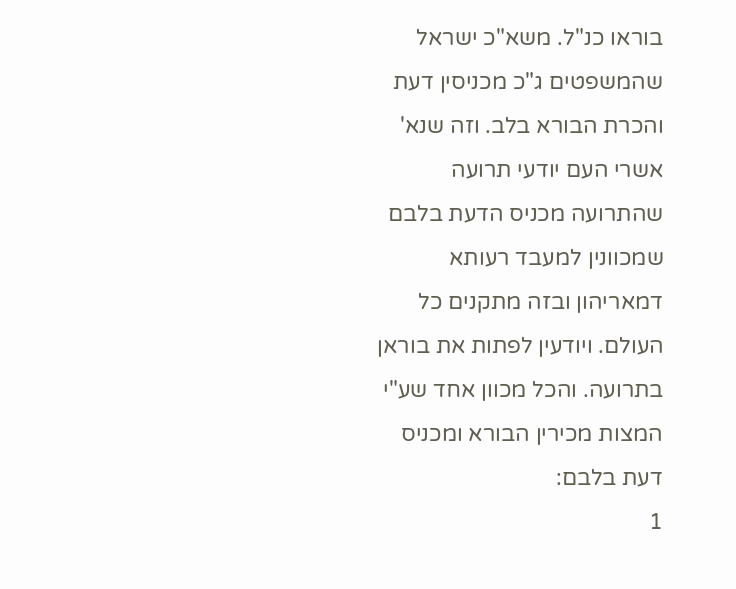בוראו כנ"ל. משא"כ ישראל שהמשפטים ג"כ מכניסין דעת והכרת הבורא בלב. וזה שנא' אשרי העם יודעי תרועה שהתרועה מכניס הדעת בלבם שמכוונין למעבד רעותא דמאריהון ובזה מתקנים כל העולם. ויודעין לפתות את בוראן בתרועה. והכל מכוון אחד שע"י המצות מכירין הבורא ומכניס דעת בלבם:
1